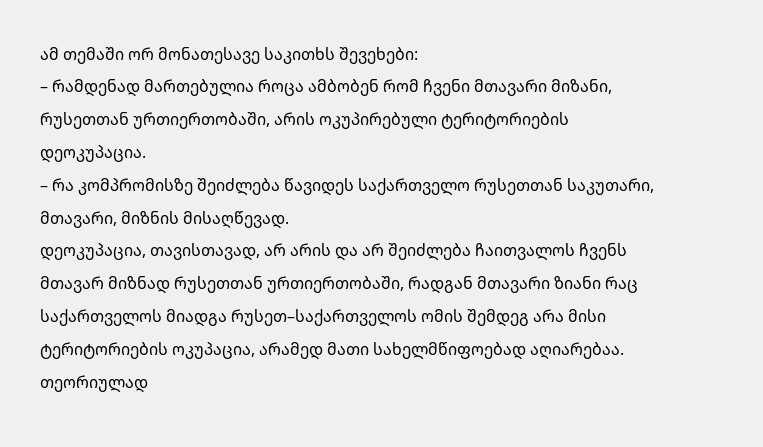ამ თემაში ორ მონათესავე საკითხს შევეხები:
– რამდენად მართებულია როცა ამბობენ რომ ჩვენი მთავარი მიზანი, რუსეთთან ურთიერთობაში, არის ოკუპირებული ტერიტორიების დეოკუპაცია.
– რა კომპრომისზე შეიძლება წავიდეს საქართველო რუსეთთან საკუთარი, მთავარი, მიზნის მისაღწევად.
დეოკუპაცია, თავისთავად, არ არის და არ შეიძლება ჩაითვალოს ჩვენს მთავარ მიზნად რუსეთთან ურთიერთობაში, რადგან მთავარი ზიანი რაც საქართველოს მიადგა რუსეთ–საქართველოს ომის შემდეგ არა მისი ტერიტორიების ოკუპაცია, არამედ მათი სახელმწიფოებად აღიარებაა.
თეორიულად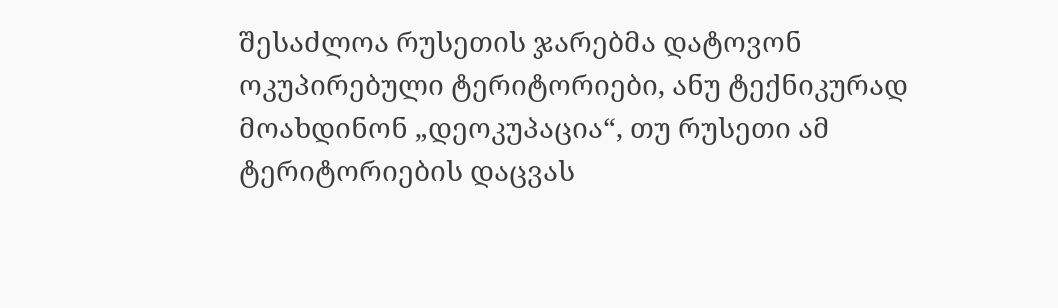შესაძლოა რუსეთის ჯარებმა დატოვონ ოკუპირებული ტერიტორიები, ანუ ტექნიკურად მოახდინონ „დეოკუპაცია“, თუ რუსეთი ამ ტერიტორიების დაცვას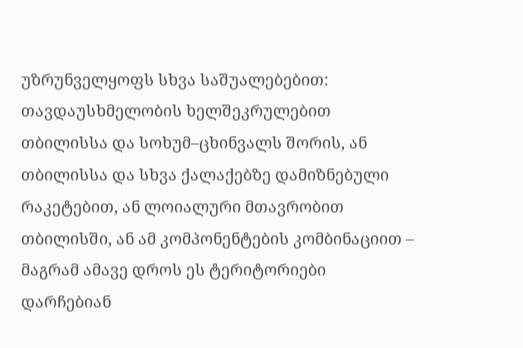უზრუნველყოფს სხვა საშუალებებით: თავდაუსხმელობის ხელშეკრულებით თბილისსა და სოხუმ–ცხინვალს შორის, ან თბილისსა და სხვა ქალაქებზე დამიზნებული რაკეტებით, ან ლოიალური მთავრობით თბილისში, ან ამ კომპონენტების კომბინაციით – მაგრამ ამავე დროს ეს ტერიტორიები დარჩებიან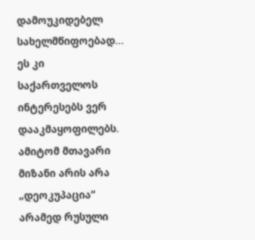დამოუკიდებელ სახელმწიფოებად... ეს კი საქართველოს ინტერესებს ვერ დააკმაყოფილებს.
ამიტომ მთავარი მიზანი არის არა „დეოკუპაცია“ არამედ რუსული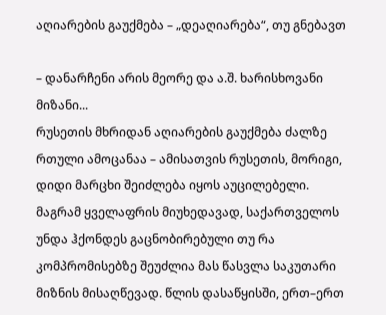აღიარების გაუქმება – „დეაღიარება“, თუ გნებავთ

– დანარჩენი არის მეორე და ა.შ. ხარისხოვანი მიზანი...
რუსეთის მხრიდან აღიარების გაუქმება ძალზე რთული ამოცანაა – ამისათვის რუსეთის, მორიგი, დიდი მარცხი შეიძლება იყოს აუცილებელი.
მაგრამ ყველაფრის მიუხედავად, საქართველოს უნდა ჰქონდეს გაცნობირებული თუ რა კომპრომისებზე შეუძლია მას წასვლა საკუთარი მიზნის მისაღწევად. წლის დასაწყისში, ერთ–ერთ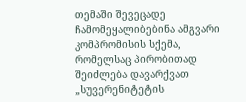თემაში შევეცადე ჩამომეყალიბებინა ამგვარი კომპრომისის სქემა, რომელსაც პირობითად შეიძლება დავარქვათ „სუვერენიტეტის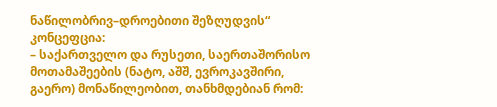ნაწილობრივ–დროებითი შეზღუდვის“ კონცეფცია:
– საქართველო და რუსეთი, საერთაშორისო მოთამაშეების (ნატო, აშშ, ევროკავშირი, გაერო) მონაწილეობით, თანხმდებიან რომ: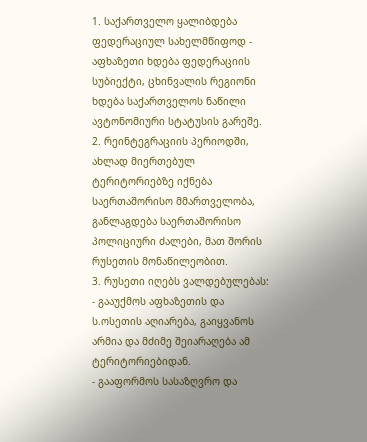1. საქართველო ყალიბდება ფედერაციულ სახელმწიფოდ - აფხაზეთი ხდება ფედერაციის სუბიექტი, ცხინვალის რეგიონი ხდება საქართველოს ნაწილი ავტონომიური სტატუსის გარეშე.
2. რეინტეგრაციის პერიოდში, ახლად მიერთებულ ტერიტორიებზე იქნება საერთაშორისო მმართველობა, განლაგდება საერთაშორისო პოლიციური ძალები, მათ შორის რუსეთის მონაწილეობით.
3. რუსეთი იღებს ვალდებულებას:
- გააუქმოს აფხაზეთის და ს.ოსეთის აღიარება, გაიყვანოს არმია და მძიმე შეიარაღება ამ ტერიტორიებიდან.
- გააფორმოს სასაზღვრო და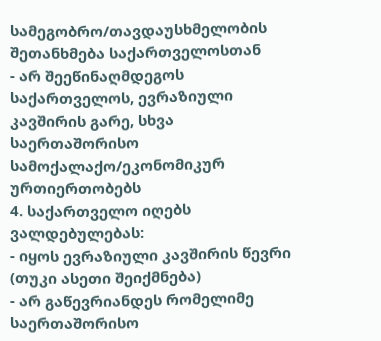სამეგობრო/თავდაუსხმელობის შეთანხმება საქართველოსთან
- არ შეეწინაღმდეგოს საქართველოს, ევრაზიული კავშირის გარე, სხვა საერთაშორისო სამოქალაქო/ეკონომიკურ ურთიერთობებს
4. საქართველო იღებს ვალდებულებას:
- იყოს ევრაზიული კავშირის წევრი (თუკი ასეთი შეიქმნება)
- არ გაწევრიანდეს რომელიმე საერთაშორისო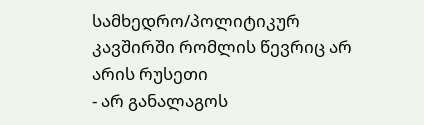სამხედრო/პოლიტიკურ კავშირში რომლის წევრიც არ არის რუსეთი
- არ განალაგოს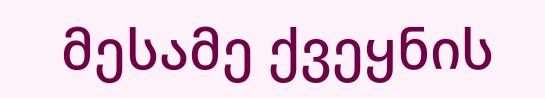მესამე ქვეყნის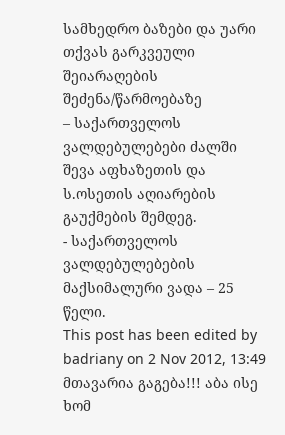სამხედრო ბაზები და უარი თქვას გარკვეული შეიარაღების შეძენა/წარმოებაზე
– საქართველოს ვალდებულებები ძალში შევა აფხაზეთის და ს.ოსეთის აღიარების გაუქმების შემდეგ.
- საქართველოს ვალდებულებების მაქსიმალური ვადა – 25 წელი.
This post has been edited by badriany on 2 Nov 2012, 13:49
მთავარია გაგება!!! აბა ისე ხომ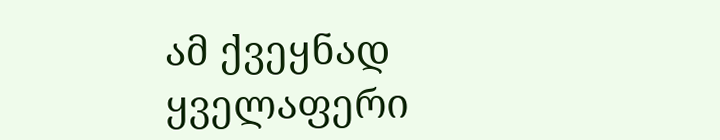ამ ქვეყნად ყველაფერი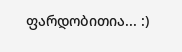ფარდობითია... :)